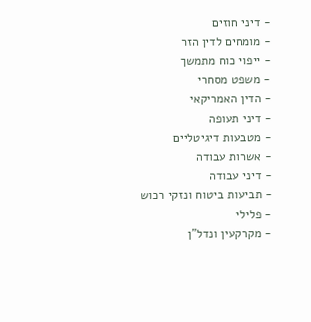- דיני חוזים
- מומחים לדין הזר
- ייפוי כוח מתמשך
- משפט מסחרי
- הדין האמריקאי
- דיני תעופה
- מטבעות דיגיטליים
- אשרות עבודה
- דיני עבודה
- תביעות ביטוח ונזקי רכוש
- פלילי
- מקרקעין ונדל"ן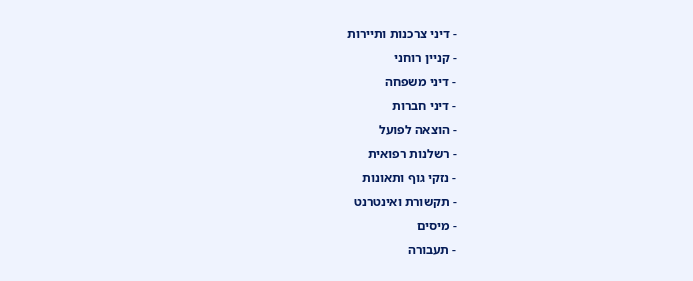- דיני צרכנות ותיירות
- קניין רוחני
- דיני משפחה
- דיני חברות
- הוצאה לפועל
- רשלנות רפואית
- נזקי גוף ותאונות
- תקשורת ואינטרנט
- מיסים
- תעבורה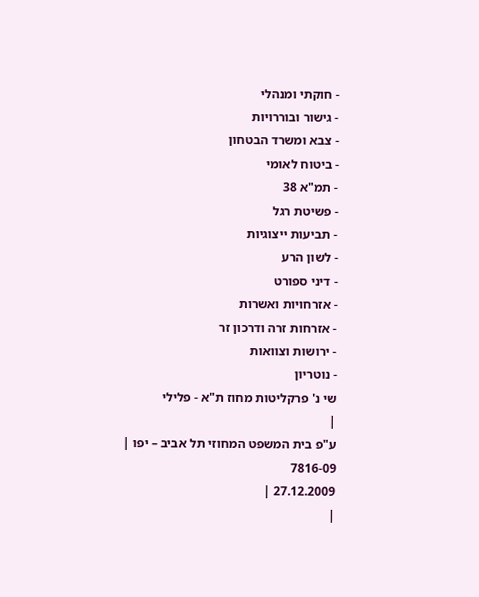- חוקתי ומנהלי
- גישור ובוררויות
- צבא ומשרד הבטחון
- ביטוח לאומי
- תמ"א 38
- פשיטת רגל
- תביעות ייצוגיות
- לשון הרע
- דיני ספורט
- אזרחויות ואשרות
- אזרחות זרה ודרכון זר
- ירושות וצוואות
- נוטריון
שי נ' פרקליטות מחוז ת"א - פלילי
|
ע"פ בית המשפט המחוזי תל אביב – יפו |
7816-09
27.12.2009 |
|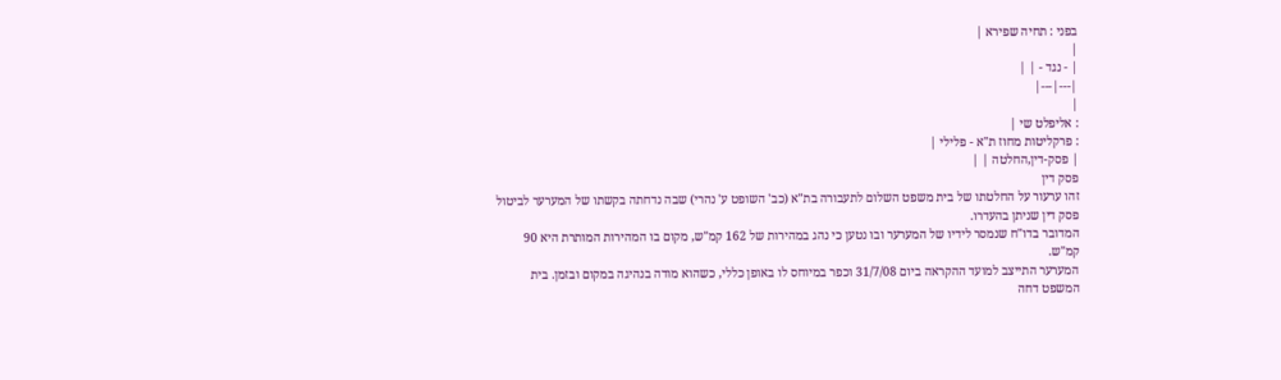בפני : תחיה שפירא |
|
| - נגד - | |
|---|---|
|
: אליפלט שי |
: פרקליטות מחוז ת"א - פלילי |
| פסק-דין,החלטה | |
פסק דין
זהו ערעור על החלטתו של בית משפט השלום לתעבורה בת"א (כב' השופט ע' נהרי) שבה נדחתה בקשתו של המערער לביטול פסק דין שניתן בהעדרו.
המדובר בדו"ח שנמסר לידיו של המערער ובו נטען כי נהג במהירות של 162 קמ"ש, מקום בו המהירות המותרת היא 90 קמ"ש.
המערער התייצב למועד ההקראה ביום 31/7/08 וכפר במיוחס לו באופן כללי, כשהוא מודה בנהיגה במקום ובזמן. בית המשפט דחה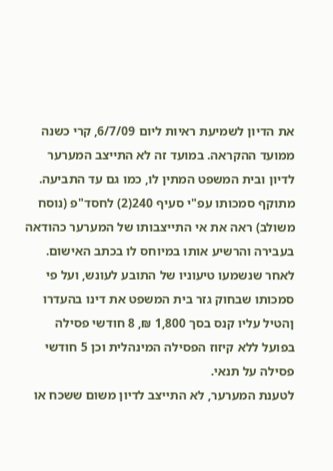את הדיון לשמיעת ראיות ליום 6/7/09, קרי כשנה ממועד ההקראה. במועד זה לא התייצב המערער לדיון ובית המשפט המתין לו, כמו גם עד התביעה. מתוקף סמכותו עפ"י סעיף 240(2) לחסד"פ (נוסח משולב) ראה את אי התייצבותו של המערער כהודאה בעבירה והרשיע אותו במיוחס לו בכתב האישום.
לאחר שנשמעו טיעוניו של התובע לעונש, ועל פי סמכותו שבחוק גזר בית המשפט את דינו בהעדרו ןהטיל עליו קנס בסך 1,800 ₪, 8 חודשי פסילה בפועל ללא קיזוז הפסילה המינהלית וכן 5 חודשי פסילה על תנאי.
לטענת המערער, לא התייצב לדיון משום ששכח או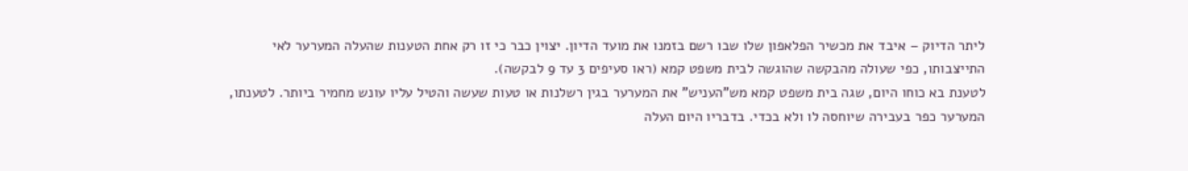ליתר הדיוק – איבד את מכשיר הפלאפון שלו שבו רשם בזמנו את מועד הדיון. יצוין כבר כי זו רק אחת הטענות שהעלה המערער לאי התייצבותו, כפי שעולה מהבקשה שהוגשה לבית משפט קמא (ראו סעיפים 3 עד 9 לבקשה).
לטענת בא כוחו היום, שגה בית משפט קמא מש"העניש" את המערער בגין רשלנות או טעות שעשה והטיל עליו עונש מחמיר ביותר. לטענתו, המערער כפר בעבירה שיוחסה לו ולא בכדי. בדבריו היום העלה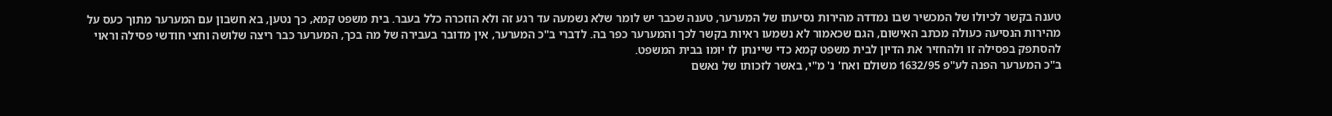טענה בקשר לכיולו של המכשיר שבו נמדדה מהירות נסיעתו של המערער, טענה שכבר יש לומר שלא נשמעה עד רגע זה ולא הוזכרה כלל בעבר. בית משפט קמא, כך נטען, בא חשבון עם המערער מתוך כעס על מהירות הנסיעה כעולה מכתב האישום, הגם שכאמור לא נשמעו ראיות בקשר לכך והמערער כפר בה. לדברי ב"כ המערער, אין מדובר בעבירה של מה בכך, המערער כבר ריצה שלושה וחצי חודשי פסילה וראוי להסתפק בפסילה זו ולהחזיר את הדיון לבית משפט קמא כדי שיינתן לו יומו בבית המשפט.
ב"כ המערער הפנה לע"פ 1632/95 משולם ואח' נ' מ"י, באשר לזכותו של נאשם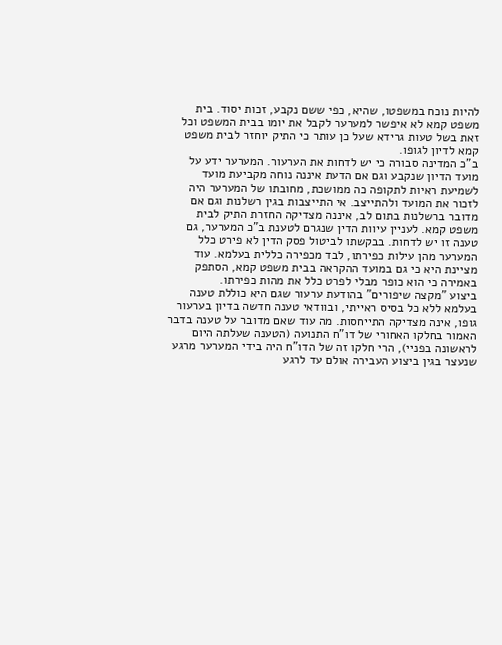להיות נוכח במשפטו, שהיא, כפי ששם נקבע, זכות יסוד. בית משפט קמא לא איפשר למערער לקבל את יומו בבית המשפט וכל זאת בשל טעות גרידא שעל כן עותר כי התיק יוחזר לבית משפט קמא לדיון לגופו.
ב"כ המדינה סבורה כי יש לדחות את הערעור. המערער ידע על מועד הדיון שנקבע וגם אם הדעת איננה נוחה מקביעת מועד לשמיעת ראיות לתקופה כה ממושכת, מחובתו של המערער היה לזכור את המועד ולהתייצב. אי התייצבות בגין רשלנות וגם אם מדובר ברשלנות בתום לב, איננה מצדיקה החזרת התיק לבית משפט קמא. לעניין עיוות הדין שנגרם לטענת ב"כ המערער, גם טענה זו יש לדחות. בבקשתו לביטול פסק הדין לא פירט כלל המערער מהן עילות כפירתו, לבד מכפירה כללית בעלמא. עוד מציינת היא כי גם במועד ההקראה בבית משפט קמא, הסתפק באמירה כי הוא כופר מבלי לפרט כלל את מהות כפירתו.
ביצוע "מקצה שיפורים" בהודעת ערעור שגם היא כוללת טענה בעלמא ללא כל בסיס ראייתי, ובוודאי טענה חדשה בדיון בערעור גופו, אינה מצדיקה התייחסות. מה עוד שאם מדובר על טענה בדבר האמור בחלקו האחורי של דו"ח התנועה (הטענה שעלתה היום לראשונה בפניי), הרי חלקו זה של הדו"ח היה בידי המערער מרגע שנעצר בגין ביצוע העבירה אולם עד לרגע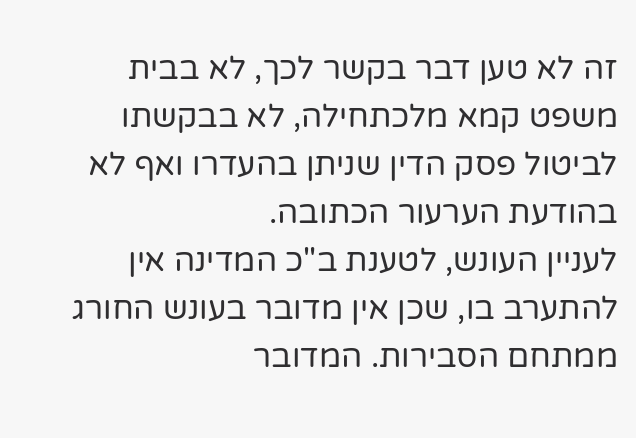זה לא טען דבר בקשר לכך, לא בבית משפט קמא מלכתחילה, לא בבקשתו לביטול פסק הדין שניתן בהעדרו ואף לא בהודעת הערעור הכתובה.
לעניין העונש, לטענת ב"כ המדינה אין להתערב בו, שכן אין מדובר בעונש החורג ממתחם הסבירות. המדובר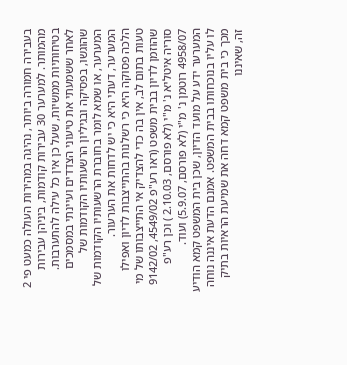בעבירה חמורה ביותר, נהיגה במהירות העולה כמעט פי 2 מהמותר. למערער 30 עבירות קודמות, ביניהן עבירות בטיחותיות ממשיות, שעל כן אין כל עילה להתערבות.
לאחר ששמעתי את טיעוני הצדדים ועיינתי במסמכים שהוגשו, בפסיקה ובגיליון הרשעותיו הקודמות של המערער, או שמא לומר בחוברת הרשעותיו הקודמות של המערער, דעתי היא כי יש לדחות את הערעור.
הלכה פסוקה היא כי רשלנות בהתייצבות לדיון ואפילו טעות בתום לב, אין בה כדי להצדיק אי התייצבותו של מי שהוזמן לדיון בבית משפט (ראו רע"פ 4549/02, 9142/02 סוריה איטליא נ' מ"י (לא פורסם, 2.10.03 ) וכן רע"פ 4958/07 רוטמן נ' מ"י (לא פורסם, 5.9.07) ועוד.
המערער ידע על מועד הדיון, שכן בית המשפט קמא הודיע לו עליו בנוכחותו בבית המשפט. אמנם הדעת איננה נוחה מכך כי בית משפט קמא דחה את שמיעת הראיות בתיק זה, שאיננו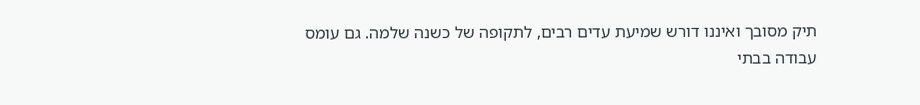תיק מסובך ואיננו דורש שמיעת עדים רבים, לתקופה של כשנה שלמה. גם עומס עבודה בבתי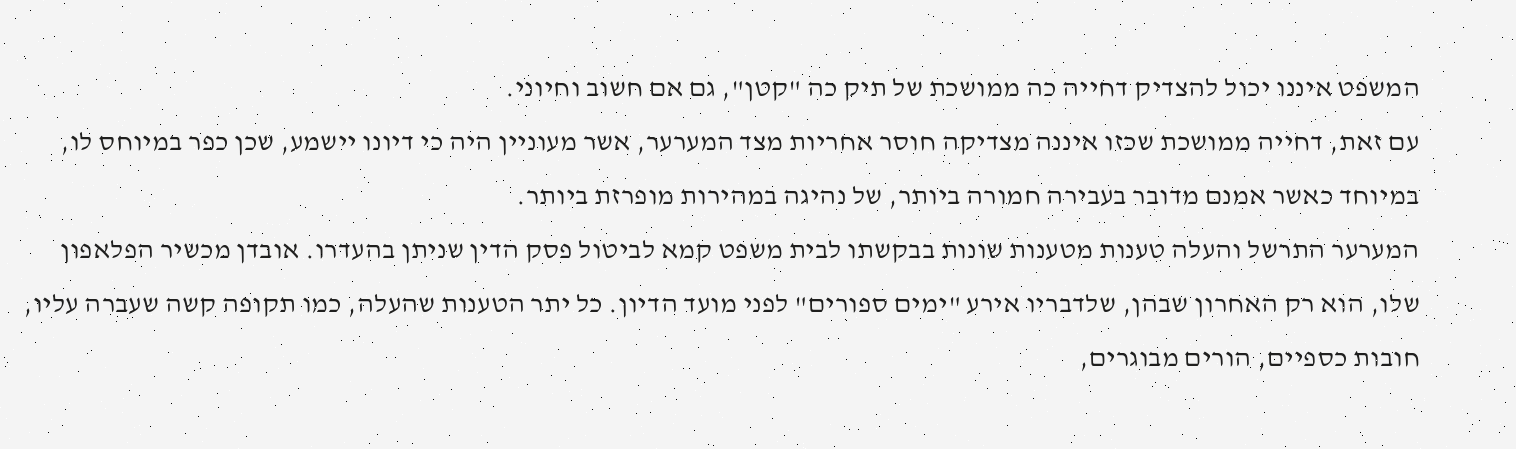המשפט איננו יכול להצדיק דחייה כה ממושכת של תיק כה "קטן", גם אם חשוב וחיוני.
עם זאת, דחייה ממושכת שכזו איננה מצדיקה חוסר אחריות מצד המערער, אשר מעוניין היה כי דיונו יישמע, שכן כפר במיוחס לו, במיוחד כאשר אמנם מדובר בעבירה חמורה ביותר, של נהיגה במהירות מופרזת ביותר.
המערער התרשל והעלה טענות מטענות שונות בבקשתו לבית משפט קמא לביטול פסק הדין שניתן בהעדרו. אובדן מכשיר הפלאפון שלו, הוא רק האחרון שבהן, שלדבריו אירע "ימים ספורים" לפני מועד הדיון. כל יתר הטענות שהעלה, כמו תקופה קשה שעברה עליו, חובות כספיים, הורים מבוגרים,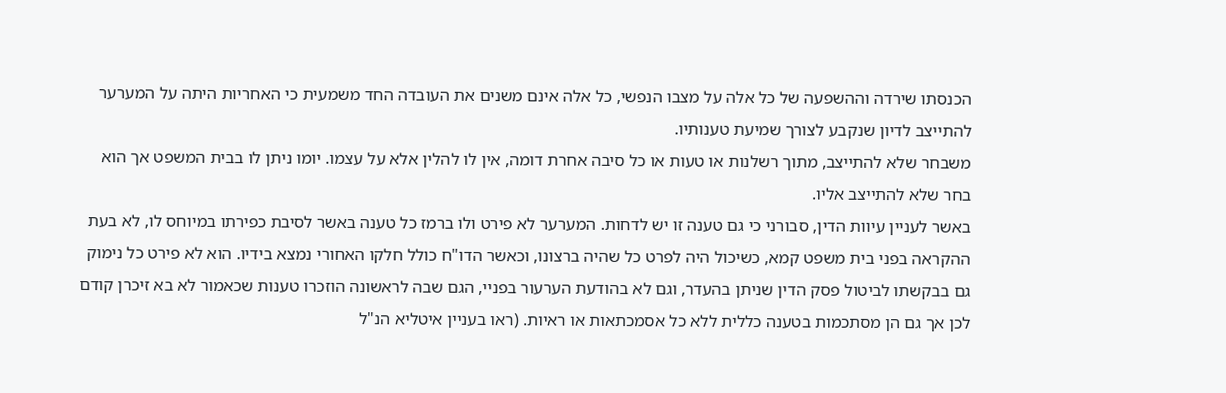הכנסתו שירדה וההשפעה של כל אלה על מצבו הנפשי, כל אלה אינם משנים את העובדה החד משמעית כי האחריות היתה על המערער להתייצב לדיון שנקבע לצורך שמיעת טענותיו.
משבחר שלא להתייצב, מתוך רשלנות או טעות או כל סיבה אחרת דומה, אין לו להלין אלא על עצמו. יומו ניתן לו בבית המשפט אך הוא בחר שלא להתייצב אליו.
באשר לעניין עיוות הדין, סבורני כי גם טענה זו יש לדחות. המערער לא פירט ולו ברמז כל טענה באשר לסיבת כפירתו במיוחס לו, לא בעת ההקראה בפני בית משפט קמא, כשיכול היה לפרט כל שהיה ברצונו, וכאשר הדו"ח כולל חלקו האחורי נמצא בידיו. הוא לא פירט כל נימוק גם בבקשתו לביטול פסק הדין שניתן בהעדר, וגם לא בהודעת הערעור בפניי, הגם שבה לראשונה הוזכרו טענות שכאמור לא בא זיכרן קודם לכן אך גם הן מסתכמות בטענה כללית ללא כל אסמכתאות או ראיות. (ראו בעניין איטליא הנ"ל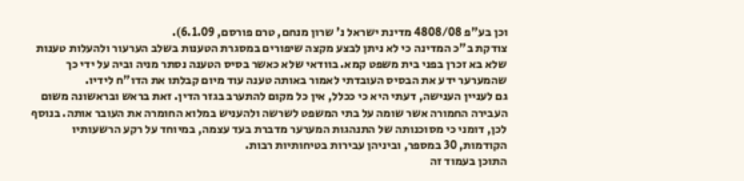וכן בע"פ 4808/08 מדינת ישראל נ' שרון מנחם, טרם פורסם, 6.1.09).
צודקת ב"כ המדינה כי לא ניתן לבצע מקצה שיפורים במסגרת הטענות בשלב הערעור ולהעלות טענות שלא בא זכרן בפני בית משפט קמא. בוודאי שלא כאשר בסיס הטענה נסתר מניה וביה על ידי כך שהמערער ידע את הבסיס העובדתי לאמור באותה טענה עוד מיום קבלתו את הדו"ח לידיו.
גם לעניין הענישה, דעתי היא כי ככלל, אין כל מקום להתערב בגזר הדין. זאת בראש ובראשונה משום העבירה החמורה אשר שומה על בתי המשפט לשרשה ולהעניש במלוא החומרה את העובר אותה. בנוסף לכן, דומני כי מסוכנותה של התנהגות המערער מדברת בעד עצמה, במיוחד על רקע הרשעותיו הקודמות, 30 במספר, וביניהן עבירות בטיחותיות רבות.
התוכן בעמוד זה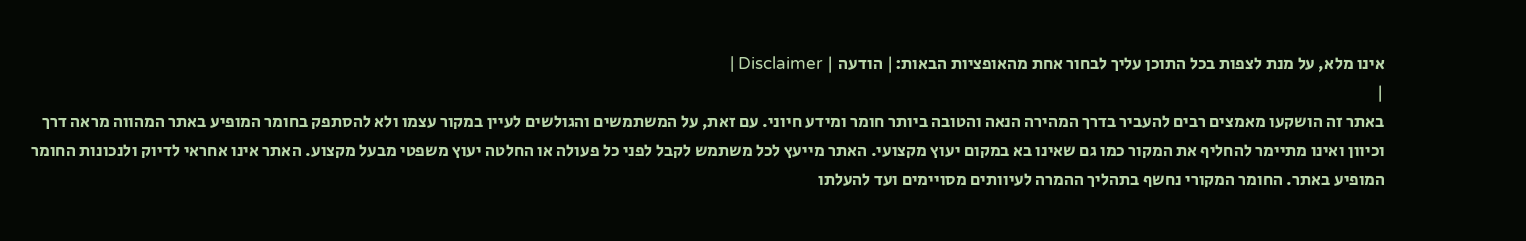אינו מלא, על מנת לצפות בכל התוכן עליך לבחור אחת מהאופציות הבאות:| הודעה | Disclaimer |
|
באתר זה הושקעו מאמצים רבים להעביר בדרך המהירה הנאה והטובה ביותר חומר ומידע חיוני. עם זאת, על המשתמשים והגולשים לעיין במקור עצמו ולא להסתפק בחומר המופיע באתר המהווה מראה דרך וכיוון ואינו מתיימר להחליף את המקור כמו גם שאינו בא במקום יעוץ מקצועי. האתר מייעץ לכל משתמש לקבל לפני כל פעולה או החלטה יעוץ משפטי מבעל מקצוע. האתר אינו אחראי לדיוק ולנכונות החומר המופיע באתר. החומר המקורי נחשף בתהליך ההמרה לעיוותים מסויימים ועד להעלתו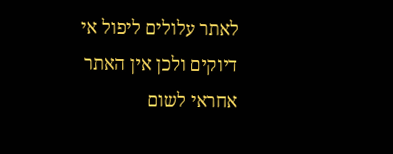לאתר עלולים ליפול אי דיוקים ולכן אין האתר אחראי לשום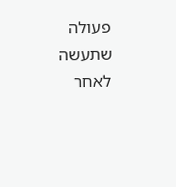פעולה שתעשה לאחר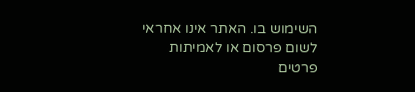השימוש בו. האתר אינו אחראי לשום פרסום או לאמיתות פרטים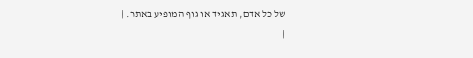של כל אדם, תאגיד או גוף המופיע באתר. |
|